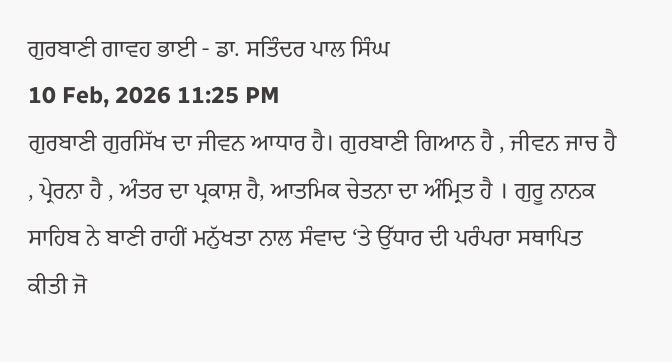ਗੁਰਬਾਣੀ ਗਾਵਹ ਭਾਈ - ਡਾ. ਸਤਿੰਦਰ ਪਾਲ ਸਿੰਘ
10 Feb, 2026 11:25 PM
ਗੁਰਬਾਣੀ ਗੁਰਸਿੱਖ ਦਾ ਜੀਵਨ ਆਧਾਰ ਹੈ। ਗੁਰਬਾਣੀ ਗਿਆਨ ਹੈ , ਜੀਵਨ ਜਾਚ ਹੈ , ਪ੍ਰੇਰਨਾ ਹੈ , ਅੰਤਰ ਦਾ ਪ੍ਰਕਾਸ਼ ਹੈ, ਆਤਮਿਕ ਚੇਤਨਾ ਦਾ ਅੰਮ੍ਰਿਤ ਹੈ । ਗੁਰੂ ਨਾਨਕ ਸਾਹਿਬ ਨੇ ਬਾਣੀ ਰਾਹੀਂ ਮਨੁੱਖਤਾ ਨਾਲ ਸੰਵਾਦ ‘ਤੇ ਉੱਧਾਰ ਦੀ ਪਰੰਪਰਾ ਸਥਾਪਿਤ ਕੀਤੀ ਜੋ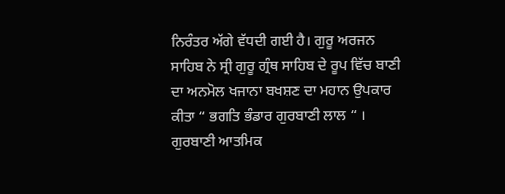ਨਿਰੰਤਰ ਅੱਗੇ ਵੱਧਦੀ ਗਈ ਹੈ। ਗੁਰੂ ਅਰਜਨ ਸਾਹਿਬ ਨੇ ਸ੍ਰੀ ਗੁਰੂ ਗ੍ਰੰਥ ਸਾਹਿਬ ਦੇ ਰੂਪ ਵਿੱਚ ਬਾਣੀ ਦਾ ਅਨਮੋਲ ਖਜਾਨਾ ਬਖਸ਼ਣ ਦਾ ਮਹਾਨ ਉਪਕਾਰ ਕੀਤਾ “ ਭਗਤਿ ਭੰਡਾਰ ਗੁਰਬਾਣੀ ਲਾਲ “ । ਗੁਰਬਾਣੀ ਆਤਮਿਕ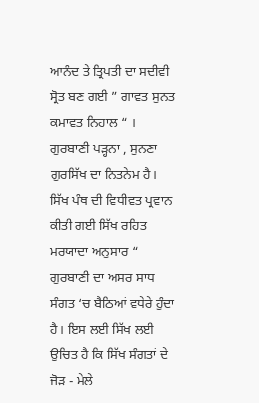ਆਨੰਦ ਤੇ ਤ੍ਰਿਪਤੀ ਦਾ ਸਦੀਵੀ ਸ੍ਰੋਤ ਬਣ ਗਈ ” ਗਾਵਤ ਸੁਨਤ ਕਮਾਵਤ ਨਿਹਾਲ “ । ਗੁਰਬਾਣੀ ਪੜ੍ਹਨਾ , ਸੁਨਣਾ ਗੁਰਸਿੱਖ ਦਾ ਨਿਤਨੇਮ ਹੈ। ਸਿੱਖ ਪੰਥ ਦੀ ਵਿਧੀਵਤ ਪ੍ਰਵਾਨ ਕੀਤੀ ਗਈ ਸਿੱਖ ਰਹਿਤ ਮਰਯਾਦਾ ਅਨੁਸਾਰ “ ਗੁਰਬਾਣੀ ਦਾ ਅਸਰ ਸਾਧ ਸੰਗਤ ‘ਚ ਬੈਠਿਆਂ ਵਧੇਰੇ ਹੁੰਦਾ ਹੈ। ਇਸ ਲਈ ਸਿੱਖ ਲਈ ਉਚਿਤ ਹੈ ਕਿ ਸਿੱਖ ਸੰਗਤਾਂ ਦੇ ਜੋੜ - ਮੇਲੇ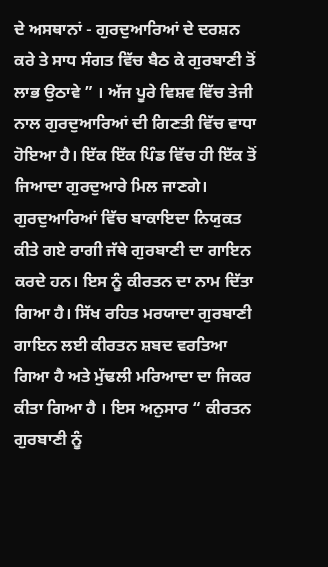ਦੇ ਅਸਥਾਨਾਂ - ਗੁਰਦੁਆਰਿਆਂ ਦੇ ਦਰਸ਼ਨ ਕਰੇ ਤੇ ਸਾਧ ਸੰਗਤ ਵਿੱਚ ਬੈਠ ਕੇ ਗੁਰਬਾਣੀ ਤੋਂ ਲਾਭ ਉਠਾਵੇ ” । ਅੱਜ ਪੂਰੇ ਵਿਸ਼ਵ ਵਿੱਚ ਤੇਜੀ ਨਾਲ ਗੁਰਦੁਆਰਿਆਂ ਦੀ ਗਿਣਤੀ ਵਿੱਚ ਵਾਧਾ ਹੋਇਆ ਹੈ। ਇੱਕ ਇੱਕ ਪਿੰਡ ਵਿੱਚ ਹੀ ਇੱਕ ਤੋਂ ਜਿਆਦਾ ਗੁਰਦੁਆਰੇ ਮਿਲ ਜਾਣਗੇ। ਗੁਰਦੁਆਰਿਆਂ ਵਿੱਚ ਬਾਕਾਇਦਾ ਨਿਯੁਕਤ ਕੀਤੇ ਗਏ ਰਾਗੀ ਜੱਥੇ ਗੁਰਬਾਣੀ ਦਾ ਗਾਇਨ ਕਰਦੇ ਹਨ। ਇਸ ਨੂੰ ਕੀਰਤਨ ਦਾ ਨਾਮ ਦਿੱਤਾ ਗਿਆ ਹੈ। ਸਿੱਖ ਰਹਿਤ ਮਰਯਾਦਾ ਗੁਰਬਾਣੀ ਗਾਇਨ ਲਈ ਕੀਰਤਨ ਸ਼ਬਦ ਵਰਤਿਆ ਗਿਆ ਹੈ ਅਤੇ ਮੁੱਢਲੀ ਮਰਿਆਦਾ ਦਾ ਜਿਕਰ ਕੀਤਾ ਗਿਆ ਹੈ । ਇਸ ਅਨੁਸਾਰ “ ਕੀਰਤਨ ਗੁਰਬਾਣੀ ਨੂੰ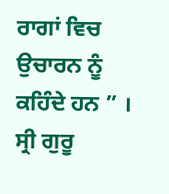ਰਾਗਾਂ ਵਿਚ ਉਚਾਰਨ ਨੂੰ ਕਹਿੰਦੇ ਹਨ ” । ਸ੍ਰੀ ਗੁਰੂ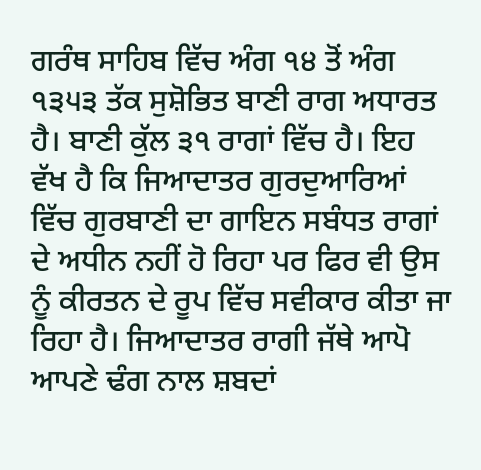ਗਰੰਥ ਸਾਹਿਬ ਵਿੱਚ ਅੰਗ ੧੪ ਤੋਂ ਅੰਗ ੧੩੫੩ ਤੱਕ ਸੁਸ਼ੋਭਿਤ ਬਾਣੀ ਰਾਗ ਅਧਾਰਤ ਹੈ। ਬਾਣੀ ਕੁੱਲ ੩੧ ਰਾਗਾਂ ਵਿੱਚ ਹੈ। ਇਹ ਵੱਖ ਹੈ ਕਿ ਜਿਆਦਾਤਰ ਗੁਰਦੁਆਰਿਆਂ ਵਿੱਚ ਗੁਰਬਾਣੀ ਦਾ ਗਾਇਨ ਸਬੰਧਤ ਰਾਗਾਂ ਦੇ ਅਧੀਨ ਨਹੀਂ ਹੋ ਰਿਹਾ ਪਰ ਫਿਰ ਵੀ ਉਸ ਨੂੰ ਕੀਰਤਨ ਦੇ ਰੂਪ ਵਿੱਚ ਸਵੀਕਾਰ ਕੀਤਾ ਜਾ ਰਿਹਾ ਹੈ। ਜਿਆਦਾਤਰ ਰਾਗੀ ਜੱਥੇ ਆਪੋ ਆਪਣੇ ਢੰਗ ਨਾਲ ਸ਼ਬਦਾਂ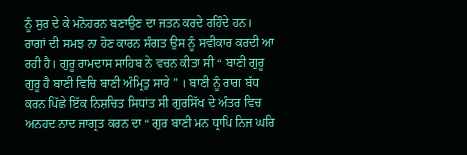ਨੂੰ ਸੁਰ ਦੇ ਕੇ ਮਨੋਹਰਨ ਬਣਾਉਣ ਦਾ ਜਤਨ ਕਰਦੇ ਰਹਿੰਦੇ ਹਨ। ਰਾਗਾਂ ਦੀ ਸਮਝ ਨਾ ਹੋਣ ਕਾਰਨ ਸੰਗਤ ਉਸ ਨੂੰ ਸਵੀਕਾਰ ਕਰਦੀ ਆ ਰਹੀ ਹੈ। ਗੁਰੂ ਰਾਮਦਾਸ ਸਾਹਿਬ ਨੇ ਵਚਨ ਕੀਤਾ ਸੀ “ ਬਾਣੀ ਗੁਰੂ ਗੁਰੂ ਹੈ ਬਾਣੀ ਵਿਚਿ ਬਾਣੀ ਅੰਮ੍ਰਿਤੁ ਸਾਰੇ ” । ਬਾਣੀ ਨੂੰ ਰਾਗ ਬੱਧ ਕਰਨ ਪਿੱਛੇ ਇੱਕ ਨਿਸ਼ਚਿਤ ਸਿਧਾਂਤ ਸੀ ਗੁਰਸਿੱਖ ਦੇ ਅੰਤਰ ਵਿਚ ਅਨਹਦ ਨਾਦ ਜਾਗ੍ਰਤ ਕਰਨ ਦਾ “ ਗੁਰ ਬਾਣੀ ਮਨ ਧ੍ਰਾਪਿ ਨਿਜ ਘਰਿ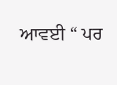ਆਵਈ “ ਪਰ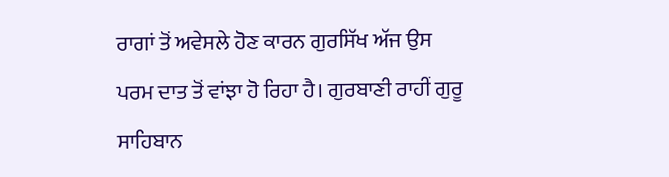ਰਾਗਾਂ ਤੋਂ ਅਵੇਸਲੇ ਹੋਣ ਕਾਰਨ ਗੁਰਸਿੱਖ ਅੱਜ ਉਸ ਪਰਮ ਦਾਤ ਤੋਂ ਵਾਂਝਾ ਹੋ ਰਿਹਾ ਹੈ। ਗੁਰਬਾਣੀ ਰਾਹੀਂ ਗੁਰੂ ਸਾਹਿਬਾਨ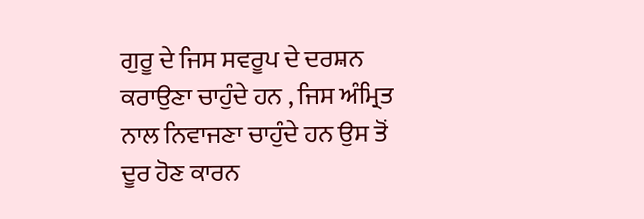ਗੁਰੂ ਦੇ ਜਿਸ ਸਵਰੂਪ ਦੇ ਦਰਸ਼ਨ ਕਰਾਉਣਾ ਚਾਹੁੰਦੇ ਹਨ , ਜਿਸ ਅੰਮ੍ਰਿਤ ਨਾਲ ਨਿਵਾਜਣਾ ਚਾਹੁੰਦੇ ਹਨ ਉਸ ਤੋਂ ਦੂਰ ਹੋਣ ਕਾਰਨ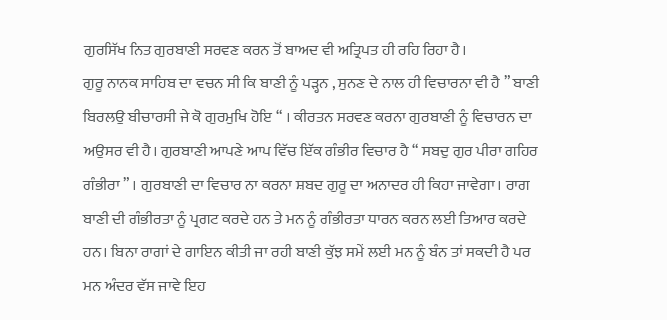ਗੁਰਸਿੱਖ ਨਿਤ ਗੁਰਬਾਣੀ ਸਰਵਣ ਕਰਨ ਤੋਂ ਬਾਅਦ ਵੀ ਅਤ੍ਰਿਪਤ ਹੀ ਰਹਿ ਰਿਹਾ ਹੈ।
ਗੁਰੂ ਨਾਨਕ ਸਾਹਿਬ ਦਾ ਵਚਨ ਸੀ ਕਿ ਬਾਣੀ ਨੂੰ ਪੜ੍ਹਨ , ਸੁਨਣ ਦੇ ਨਾਲ ਹੀ ਵਿਚਾਰਨਾ ਵੀ ਹੈ ” ਬਾਣੀ ਬਿਰਲਉ ਬੀਚਾਰਸੀ ਜੇ ਕੋ ਗੁਰਮੁਖਿ ਹੋਇ “ । ਕੀਰਤਨ ਸਰਵਣ ਕਰਨਾ ਗੁਰਬਾਣੀ ਨੂੰ ਵਿਚਾਰਨ ਦਾ ਅਉਸਰ ਵੀ ਹੈ। ਗੁਰਬਾਣੀ ਆਪਣੇ ਆਪ ਵਿੱਚ ਇੱਕ ਗੰਭੀਰ ਵਿਚਾਰ ਹੈ “ ਸਬਦੁ ਗੁਰ ਪੀਰਾ ਗਹਿਰ ਗੰਭੀਰਾ ” । ਗੁਰਬਾਣੀ ਦਾ ਵਿਚਾਰ ਨਾ ਕਰਨਾ ਸ਼ਬਦ ਗੁਰੂ ਦਾ ਅਨਾਦਰ ਹੀ ਕਿਹਾ ਜਾਵੇਗਾ। ਰਾਗ ਬਾਣੀ ਦੀ ਗੰਭੀਰਤਾ ਨੂੰ ਪ੍ਰਗਟ ਕਰਦੇ ਹਨ ਤੇ ਮਨ ਨੂੰ ਗੰਭੀਰਤਾ ਧਾਰਨ ਕਰਨ ਲਈ ਤਿਆਰ ਕਰਦੇ ਹਨ। ਬਿਨਾ ਰਾਗਾਂ ਦੇ ਗਾਇਨ ਕੀਤੀ ਜਾ ਰਹੀ ਬਾਣੀ ਕੁੱਝ ਸਮੇਂ ਲਈ ਮਨ ਨੂੰ ਬੰਨ ਤਾਂ ਸਕਦੀ ਹੈ ਪਰ ਮਨ ਅੰਦਰ ਵੱਸ ਜਾਵੇ ਇਹ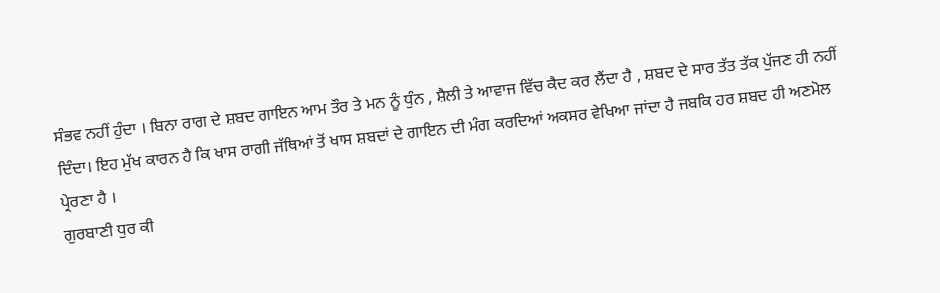ਸੰਭਵ ਨਹੀਂ ਹੁੰਦਾ । ਬਿਨਾ ਰਾਗ ਦੇ ਸ਼ਬਦ ਗਾਇਨ ਆਮ ਤੌਰ ਤੇ ਮਨ ਨੂੰ ਧੁੰਨ , ਸ਼ੈਲੀ ਤੇ ਆਵਾਜ ਵਿੱਚ ਕੈਦ ਕਰ ਲੈਂਦਾ ਹੈ , ਸ਼ਬਦ ਦੇ ਸਾਰ ਤੱਤ ਤੱਕ ਪੁੱਜਣ ਹੀ ਨਹੀਂ ਦਿੰਦਾ। ਇਹ ਮੁੱਖ ਕਾਰਨ ਹੈ ਕਿ ਖਾਸ ਰਾਗੀ ਜੱਥਿਆਂ ਤੋਂ ਖਾਸ ਸ਼ਬਦਾਂ ਦੇ ਗਾਇਨ ਦੀ ਮੰਗ ਕਰਦਿਆਂ ਅਕਸਰ ਵੇਖਿਆ ਜਾਂਦਾ ਹੈ ਜਬਕਿ ਹਰ ਸ਼ਬਦ ਹੀ ਅਣਮੋਲ ਪ੍ਰੇਰਣਾ ਹੈ ।
ਗੁਰਬਾਣੀ ਧੁਰ ਕੀ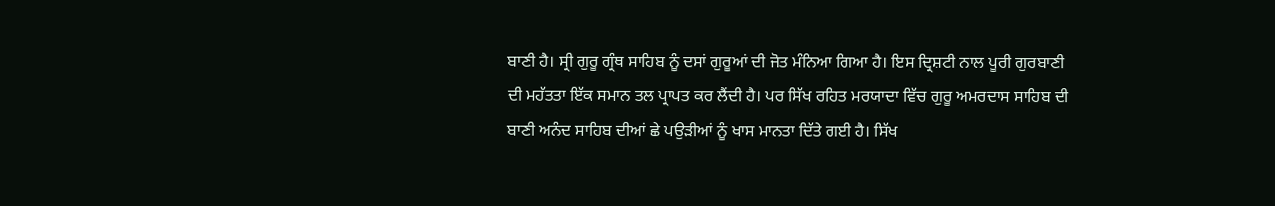ਬਾਣੀ ਹੈ। ਸ੍ਰੀ ਗੁਰੂ ਗ੍ਰੰਥ ਸਾਹਿਬ ਨੂੰ ਦਸਾਂ ਗੁਰੂਆਂ ਦੀ ਜੋਤ ਮੰਨਿਆ ਗਿਆ ਹੈ। ਇਸ ਦ੍ਰਿਸ਼ਟੀ ਨਾਲ ਪੂਰੀ ਗੁਰਬਾਣੀ ਦੀ ਮਹੱਤਤਾ ਇੱਕ ਸਮਾਨ ਤਲ ਪ੍ਰਾਪਤ ਕਰ ਲੈਂਦੀ ਹੈ। ਪਰ ਸਿੱਖ ਰਹਿਤ ਮਰਯਾਦਾ ਵਿੱਚ ਗੁਰੂ ਅਮਰਦਾਸ ਸਾਹਿਬ ਦੀ ਬਾਣੀ ਅਨੰਦ ਸਾਹਿਬ ਦੀਆਂ ਛੇ ਪਉੜੀਆਂ ਨੂੰ ਖਾਸ ਮਾਨਤਾ ਦਿੱਤੇ ਗਈ ਹੈ। ਸਿੱਖ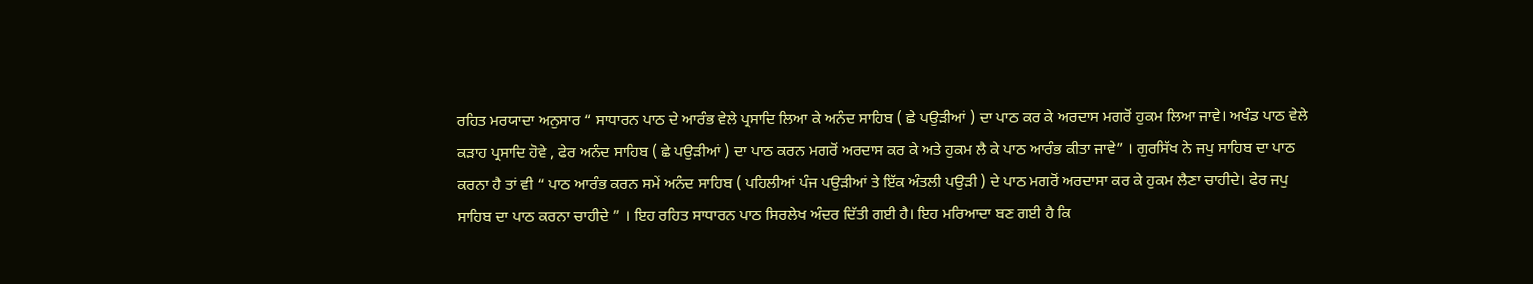ਰਹਿਤ ਮਰਯਾਦਾ ਅਨੁਸਾਰ “ ਸਾਧਾਰਨ ਪਾਠ ਦੇ ਆਰੰਭ ਵੇਲੇ ਪ੍ਰਸਾਦਿ ਲਿਆ ਕੇ ਅਨੰਦ ਸਾਹਿਬ ( ਛੇ ਪਉੜੀਆਂ ) ਦਾ ਪਾਠ ਕਰ ਕੇ ਅਰਦਾਸ ਮਗਰੋਂ ਹੁਕਮ ਲਿਆ ਜਾਵੇ। ਅਖੰਡ ਪਾਠ ਵੇਲੇ ਕੜਾਹ ਪ੍ਰਸਾਦਿ ਹੋਵੇ , ਫੇਰ ਅਨੰਦ ਸਾਹਿਬ ( ਛੇ ਪਉੜੀਆਂ ) ਦਾ ਪਾਠ ਕਰਨ ਮਗਰੋਂ ਅਰਦਾਸ ਕਰ ਕੇ ਅਤੇ ਹੁਕਮ ਲੈ ਕੇ ਪਾਠ ਆਰੰਭ ਕੀਤਾ ਜਾਵੇ” । ਗੁਰਸਿੱਖ ਨੇ ਜਪੁ ਸਾਹਿਬ ਦਾ ਪਾਠ ਕਰਨਾ ਹੈ ਤਾਂ ਵੀ “ ਪਾਠ ਆਰੰਭ ਕਰਨ ਸਮੇਂ ਅਨੰਦ ਸਾਹਿਬ ( ਪਹਿਲੀਆਂ ਪੰਜ ਪਉੜੀਆਂ ਤੇ ਇੱਕ ਅੰਤਲੀ ਪਉੜੀ ) ਦੇ ਪਾਠ ਮਗਰੋਂ ਅਰਦਾਸਾ ਕਰ ਕੇ ਹੁਕਮ ਲੈਣਾ ਚਾਹੀਦੇ। ਫੇਰ ਜਪੁ ਸਾਹਿਬ ਦਾ ਪਾਠ ਕਰਨਾ ਚਾਹੀਦੇ ” । ਇਹ ਰਹਿਤ ਸਾਧਾਰਨ ਪਾਠ ਸਿਰਲੇਖ ਅੰਦਰ ਦਿੱਤੀ ਗਈ ਹੈ। ਇਹ ਮਰਿਆਦਾ ਬਣ ਗਈ ਹੈ ਕਿ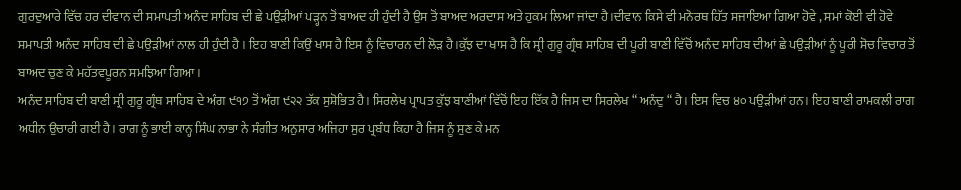ਗੁਰਦੁਆਰੇ ਵਿੱਚ ਹਰ ਦੀਵਾਨ ਦੀ ਸਮਾਪਤੀ ਅਨੰਦ ਸਾਹਿਬ ਦੀ ਛੇ ਪਉੜੀਆਂ ਪੜ੍ਹਨ ਤੋਂ ਬਾਅਦ ਹੀ ਹੁੰਦੀ ਹੈ ਉਸ ਤੋਂ ਬਾਅਦ ਅਰਦਾਸ ਅਤੇ ਹੁਕਮ ਲਿਆ ਜਾਂਦਾ ਹੈ।ਦੀਵਾਨ ਕਿਸੇ ਵੀ ਮਨੋਰਥ ਹਿੱਤ ਸਜਾਇਆ ਗਿਆ ਹੋਵੇ , ਸਮਾਂ ਕੋਈ ਵੀ ਹੋਵੇ ਸਮਾਪਤੀ ਅਨੰਦ ਸਾਹਿਬ ਦੀ ਛੇ ਪਉੜੀਆਂ ਨਾਲ ਹੀ ਹੁੰਦੀ ਹੈ । ਇਹ ਬਾਣੀ ਕਿਉਂ ਖਾਸ ਹੈ ਇਸ ਨੂੰ ਵਿਚਾਰਨ ਦੀ ਲੋੜ ਹੈ।ਕੁੱਝ ਦਾ ਖਾਸ ਹੈ ਕਿ ਸ੍ਰੀ ਗੁਰੂ ਗ੍ਰੰਥ ਸਾਹਿਬ ਦੀ ਪੂਰੀ ਬਾਣੀ ਵਿੱਚੋਂ ਅਨੰਦ ਸਾਹਿਬ ਦੀਆਂ ਛੇ ਪਉੜੀਆਂ ਨੂੰ ਪੂਰੀ ਸੋਚ ਵਿਚਾਰ ਤੋਂ ਬਾਅਦ ਚੁਣ ਕੇ ਮਹੱਤਵਪੂਰਨ ਸਮਝਿਆ ਗਿਆ।
ਅਨੰਦ ਸਾਹਿਬ ਦੀ ਬਾਣੀ ਸ੍ਰੀ ਗੁਰੂ ਗ੍ਰੰਥ ਸਾਹਿਬ ਦੇ ਅੰਗ ੯੧੭ ਤੋਂ ਅੰਗ ੯੨੨ ਤੱਕ ਸੁਸ਼ੋਭਿਤ ਹੈ। ਸਿਰਲੇਖ ਪ੍ਰਾਪਤ ਕੁੱਝ ਬਾਣੀਆਂ ਵਿੱਚੋਂ ਇਹ ਇੱਕ ਹੈ ਜਿਸ ਦਾ ਸਿਰਲੇਖ “ ਅਨੰਦੁ “ ਹੈ। ਇਸ ਵਿਚ ੪੦ ਪਉੜੀਆਂ ਹਨ। ਇਹ ਬਾਣੀ ਰਾਮਕਲੀ ਰਾਗ ਅਧੀਨ ਉਚਾਰੀ ਗਈ ਹੈ। ਰਾਗ ਨੂੰ ਭਾਈ ਕਾਨ੍ਹ ਸਿੰਘ ਨਾਭਾ ਨੇ ਸੰਗੀਤ ਅਨੁਸਾਰ ਅਜਿਹਾ ਸੁਰ ਪ੍ਰਬੰਧ ਕਿਹਾ ਹੈ ਜਿਸ ਨੂੰ ਸੁਣ ਕੇ ਮਨ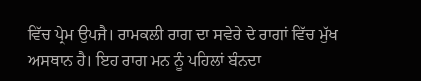ਵਿੱਚ ਪ੍ਰੇਮ ਉਪਜੈ। ਰਾਮਕਲੀ ਰਾਗ ਦਾ ਸਵੇਰੇ ਦੇ ਰਾਗਾਂ ਵਿੱਚ ਮੁੱਖ ਅਸਥਾਨ ਹੈ। ਇਹ ਰਾਗ ਮਨ ਨੂੰ ਪਹਿਲਾਂ ਬੰਨਦਾ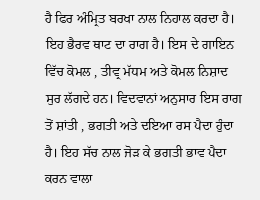ਹੈ ਫਿਰ ਅੰਮ੍ਰਿਤ ਬਰਖਾ ਨਾਲ ਨਿਹਾਲ ਕਰਦਾ ਹੈ। ਇਹ ਭੈਰਵ ਥਾਟ ਦਾ ਰਾਗ ਹੈ। ਇਸ ਦੇ ਗਾਇਨ ਵਿੱਚ ਕੋਮਲ , ਤੀਵ੍ਰ ਮੱਧਮ ਅਤੇ ਕੋਮਲ ਨਿਸ਼ਾਦ ਸੁਰ ਲੱਗਦੇ ਹਨ। ਵਿਦਵਾਨਾਂ ਅਨੁਸਾਰ ਇਸ ਰਾਗ ਤੋਂ ਸ਼ਾਂਤੀ , ਭਗਤੀ ਅਤੇ ਦਇਆ ਰਸ ਪੈਦਾ ਹੁੰਦਾ ਹੈ। ਇਹ ਸੱਚ ਨਾਲ ਜੋੜ ਕੇ ਭਗਤੀ ਭਾਵ ਪੈਦਾ ਕਰਨ ਵਾਲਾ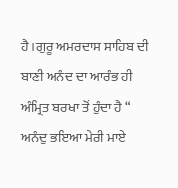ਹੈ।ਗੁਰੂ ਅਮਰਦਾਸ ਸਾਹਿਬ ਦੀ ਬਾਣੀ ਅਨੰਦ ਦਾ ਆਰੰਭ ਹੀ ਅੰਮ੍ਰਿਤ ਬਰਖਾ ਤੋਂ ਹੁੰਦਾ ਹੈ “ ਅਨੰਦੁ ਭਇਆ ਮੇਰੀ ਮਾਏ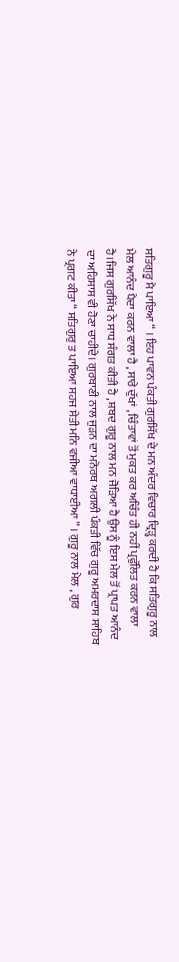ਸਤਿਗੁਰੂ ਮੈ ਪਾਇਆ “ । ਇਹ ਪਾਵਨ ਪੰਕਤੀ ਗੁਰਸਿੱਖ ਦੇ ਮਨ ਅੰਦਰ ਵਿਚਾਰ ਦ੍ਰਿੜ੍ਹ ਕਰਦੀ ਹੈ ਕਿ ਸਤਿਗੁਰੂ ਨਾਲ ਮੇਲ ਆਨੰਦ ਪੈਦਾ ਕਰਨ ਵਾਲਾ ਹੈ , ਸਾਰੇ ਦੁੱਖਾਂ , ਚਿੰਤਾਵਾਂ ਤੋਂ ਮੁਕਤ ਕਰ ਅਚਿੰਤ ਹੀ ਨਹੀਂ ਪ੍ਰਫੁੱਲਿਤ ਕਰਨ ਵਾਲਾ ਹੈ।ਜਿਸ ਗੁਰਸਿੱਖ ਨੇ ਸਾਧ ਸੰਗਤ ਕੀਤੀ ਹੈ , ਸ਼ਬਦ ਗੁਰੂ ਨਾਲ ਮਨ ਜੋੜਿਆ ਹੈ ਉਸ ਨੂੰ ਇਸ ਮੇਲ ਤੋਂ ਪ੍ਰਾਪਤ ਆਨੰਦ ਦਾ ਅਹਿਸਾਸ ਵੀ ਹੋਣਾ ਚਾਹੀਦੇ। ਗੁਰਬਾਣੀ ਨਾਲ ਜੁੜਨ ਦਾ ਮਨੋਰਥ ਅਗਲੀ ਪੰਕਤੀ ਵਿੱਚ ਗੁਰੂ ਅਮਰਦਾਸ ਸਾਹਿਬ ਨੇ ਪ੍ਰਗਟ ਕੀਤਾ “ ਸਤਿਗੁਰੁ ਤ ਪਾਇਆ ਸਹਜ ਸੇਤੀ ਮਨਿ ਵਜੀਆ ਵਾਧਾਈਆ ” । ਗੁਰੂ ਨਾਲ ਮੇਲ , ਗੁਰ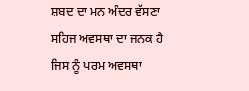ਸ਼ਬਦ ਦਾ ਮਨ ਅੰਦਰ ਵੱਸਣਾ ਸਹਿਜ ਅਵਸਥਾ ਦਾ ਜਨਕ ਹੈ ਜਿਸ ਨੂੰ ਪਰਮ ਅਵਸਥਾ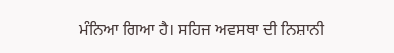ਮੰਨਿਆ ਗਿਆ ਹੈ। ਸਹਿਜ ਅਵਸਥਾ ਦੀ ਨਿਸ਼ਾਨੀ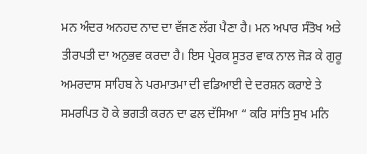ਮਨ ਅੰਦਰ ਅਨਹਦ ਨਾਦ ਦਾ ਵੱਜਣ ਲੱਗ ਪੈਣਾ ਹੈ। ਮਨ ਅਪਾਰ ਸੰਤੋਖ ਅਤੇ ਤੀਰਪਤੀ ਦਾ ਅਨੁਭਵ ਕਰਦਾ ਹੈ। ਇਸ ਪ੍ਰੇਰਕ ਸੂਤਰ ਵਾਕ ਨਾਲ ਜੋੜ ਕੇ ਗੁਰੂ ਅਮਰਦਾਸ ਸਾਹਿਬ ਨੇ ਪਰਮਾਤਮਾ ਦੀ ਵਡਿਆਈ ਦੇ ਦਰਸ਼ਨ ਕਰਾਏ ਤੇ ਸਮਰਪਿਤ ਹੋ ਕੇ ਭਗਤੀ ਕਰਨ ਦਾ ਫਲ ਦੱਸਿਆ “ ਕਰਿ ਸਾਂਤਿ ਸੁਖ ਮਨਿ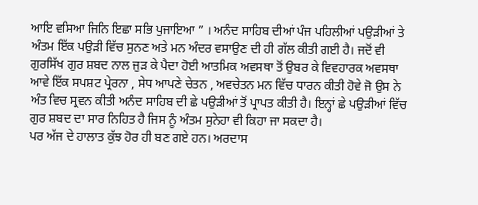ਆਇ ਵਸਿਆ ਜਿਨਿ ਇਛਾ ਸਭਿ ਪੁਜਾਇਆ ” । ਅਨੰਦ ਸਾਹਿਬ ਦੀਆਂ ਪੰਜ ਪਹਿਲੀਆਂ ਪਉੜੀਆਂ ਤੇ ਅੰਤਮ ਇੱਕ ਪਉੜੀ ਵਿੱਚ ਸੁਨਣ ਅਤੇ ਮਨ ਅੰਦਰ ਵਸਾਉਣ ਦੀ ਹੀ ਗੱਲ ਕੀਤੀ ਗਈ ਹੈ। ਜਦੋਂ ਵੀ ਗੁਰਸਿੱਖ ਗੁਰ ਸ਼ਬਦ ਨਾਲ ਜੁੜ ਕੇ ਪੈਦਾ ਹੋਈ ਆਤਮਿਕ ਅਵਸਥਾ ਤੋਂ ਉਬਰ ਕੇ ਵਿਵਹਾਰਕ ਅਵਸਥਾ ਆਵੇ ਇੱਕ ਸਪਸ਼ਟ ਪ੍ਰੇਰਨਾ , ਸੇਧ ਆਪਣੇ ਚੇਤਨ , ਅਵਚੇਤਨ ਮਨ ਵਿੱਚ ਧਾਰਨ ਕੀਤੀ ਹੋਵੇ ਜੋ ਉਸ ਨੇ ਅੰਤ ਵਿਚ ਸ੍ਰਵਨ ਕੀਤੀ ਅਨੰਦ ਸਾਹਿਬ ਦੀ ਛੇ ਪਉੜੀਆਂ ਤੋਂ ਪ੍ਰਾਪਤ ਕੀਤੀ ਹੈ। ਇਨ੍ਹਾਂ ਛੇ ਪਉੜੀਆਂ ਵਿੱਚ ਗੁਰ ਸ਼ਬਦ ਦਾ ਸਾਰ ਨਿਹਿਤ ਹੈ ਜਿਸ ਨੂੰ ਅੰਤਮ ਸੁਨੇਹਾ ਵੀ ਕਿਹਾ ਜਾ ਸਕਦਾ ਹੈ।
ਪਰ ਅੱਜ ਦੇ ਹਾਲਾਤ ਕੁੱਝ ਹੋਰ ਹੀ ਬਣ ਗਏ ਹਨ। ਅਰਦਾਸ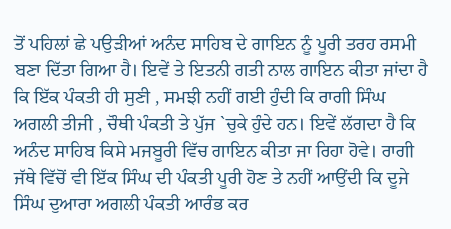ਤੋਂ ਪਹਿਲਾਂ ਛੇ ਪਉੜੀਆਂ ਅਨੰਦ ਸਾਹਿਬ ਦੇ ਗਾਇਨ ਨੂੰ ਪੂਰੀ ਤਰਹ ਰਸਮੀ ਬਣਾ ਦਿੱਤਾ ਗਿਆ ਹੈ। ਇਵੇਂ ਤੇ ਇਤਨੀ ਗਤੀ ਨਾਲ ਗਾਇਨ ਕੀਤਾ ਜਾਂਦਾ ਹੈ ਕਿ ਇੱਕ ਪੰਕਤੀ ਹੀ ਸੁਣੀ , ਸਮਝੀ ਨਹੀਂ ਗਈ ਹੁੰਦੀ ਕਿ ਰਾਗੀ ਸਿੰਘ ਅਗਲੀ ਤੀਜੀ , ਚੌਥੀ ਪੰਕਤੀ ਤੇ ਪੁੱਜ `ਚੁਕੇ ਹੁੰਦੇ ਹਨ। ਇਵੇਂ ਲੱਗਦਾ ਹੈ ਕਿ ਅਨੰਦ ਸਾਹਿਬ ਕਿਸੇ ਮਜਬੂਰੀ ਵਿੱਚ ਗਾਇਨ ਕੀਤਾ ਜਾ ਰਿਹਾ ਹੋਵੇ। ਰਾਗੀ ਜੱਥੇ ਵਿੱਚੋਂ ਵੀ ਇੱਕ ਸਿੰਘ ਦੀ ਪੰਕਤੀ ਪੂਰੀ ਹੋਣ ਤੇ ਨਹੀਂ ਆਉਂਦੀ ਕਿ ਦੂਜੇ ਸਿੰਘ ਦੁਆਰਾ ਅਗਲੀ ਪੰਕਤੀ ਆਰੰਭ ਕਰ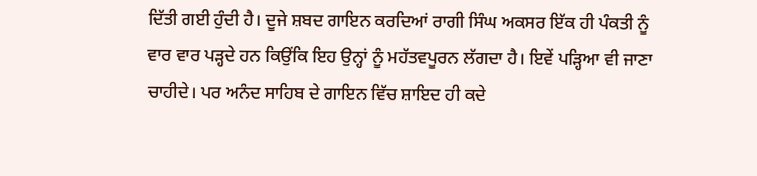ਦਿੱਤੀ ਗਈ ਹੁੰਦੀ ਹੈ। ਦੂਜੇ ਸ਼ਬਦ ਗਾਇਨ ਕਰਦਿਆਂ ਰਾਗੀ ਸਿੰਘ ਅਕਸਰ ਇੱਕ ਹੀ ਪੰਕਤੀ ਨੂੰ ਵਾਰ ਵਾਰ ਪੜ੍ਹਦੇ ਹਨ ਕਿਉਂਕਿ ਇਹ ਉਨ੍ਹਾਂ ਨੂੰ ਮਹੱਤਵਪੂਰਨ ਲੱਗਦਾ ਹੈ। ਇਵੇਂ ਪੜ੍ਹਿਆ ਵੀ ਜਾਣਾ ਚਾਹੀਦੇ। ਪਰ ਅਨੰਦ ਸਾਹਿਬ ਦੇ ਗਾਇਨ ਵਿੱਚ ਸ਼ਾਇਦ ਹੀ ਕਦੇ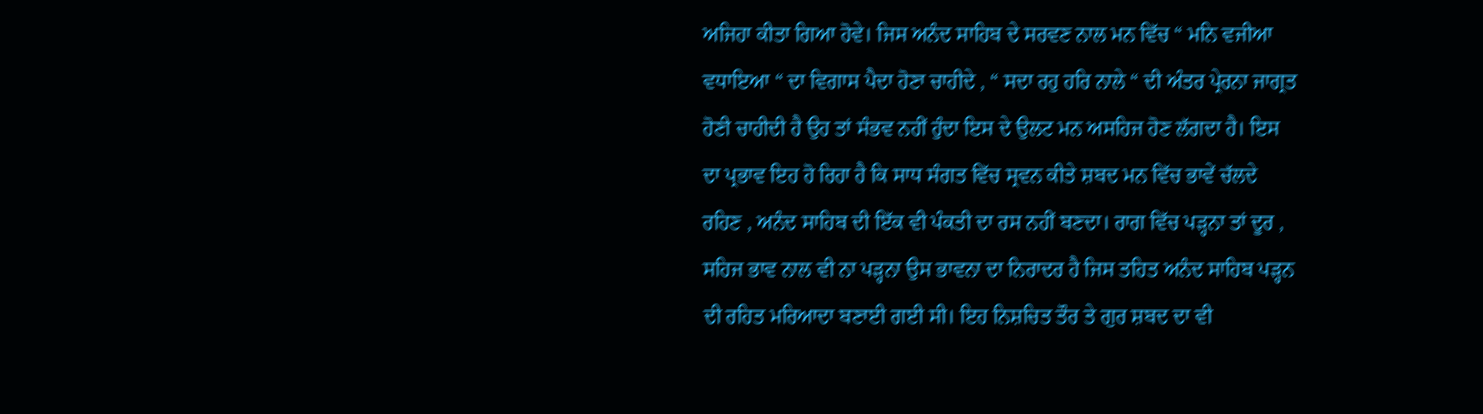ਅਜਿਹਾ ਕੀਤਾ ਗਿਆ ਹੋਵੇ। ਜਿਸ ਅਨੰਦ ਸਾਹਿਬ ਦੇ ਸਰਵਣ ਨਾਲ ਮਨ ਵਿੱਚ “ ਮਨਿ ਵਜੀਆ ਵਧਾਇਆ “ ਦਾ ਵਿਗਾਸ ਪੈਦਾ ਹੋਣਾ ਚਾਹੀਦੇ , “ ਸਦਾ ਰਹੁ ਹਰਿ ਨਾਲੇ “ ਦੀ ਅੰਤਰ ਪ੍ਰੇਰਨਾ ਜਾਗ੍ਰਤ ਹੋਣੀ ਚਾਹੀਦੀ ਹੈ ਉਹ ਤਾਂ ਸੰਭਵ ਨਹੀਂ ਹੁੰਦਾ ਇਸ ਦੇ ਉਲਟ ਮਨ ਅਸਹਿਜ ਹੋਣ ਲੱਗਦਾ ਹੈ। ਇਸ ਦਾ ਪ੍ਰਭਾਵ ਇਹ ਹੋ ਰਿਹਾ ਹੈ ਕਿ ਸਾਧ ਸੰਗਤ ਵਿੱਚ ਸ੍ਰਵਨ ਕੀਤੇ ਸ਼ਬਦ ਮਨ ਵਿੱਚ ਭਾਵੇਂ ਚੱਲਦੇ ਰਹਿਣ , ਅਨੰਦ ਸਾਹਿਬ ਦੀ ਇੱਕ ਵੀ ਪੰਕਤੀ ਦਾ ਰਸ ਨਹੀਂ ਬਣਦਾ। ਰਾਗ ਵਿੱਚ ਪੜ੍ਹਨਾ ਤਾਂ ਦੂਰ , ਸਹਿਜ ਭਾਵ ਨਾਲ ਵੀ ਨਾ ਪੜ੍ਹਨਾ ਉਸ ਭਾਵਨਾ ਦਾ ਨਿਰਾਦਰ ਹੈ ਜਿਸ ਤਹਿਤ ਅਨੰਦ ਸਾਹਿਬ ਪੜ੍ਹਨ ਦੀ ਰਹਿਤ ਮਰਿਆਦਾ ਬਣਾਈ ਗਈ ਸੀ। ਇਹ ਨਿਸ਼ਚਿਤ ਤੌਰ ਤੇ ਗੁਰ ਸ਼ਬਦ ਦਾ ਵੀ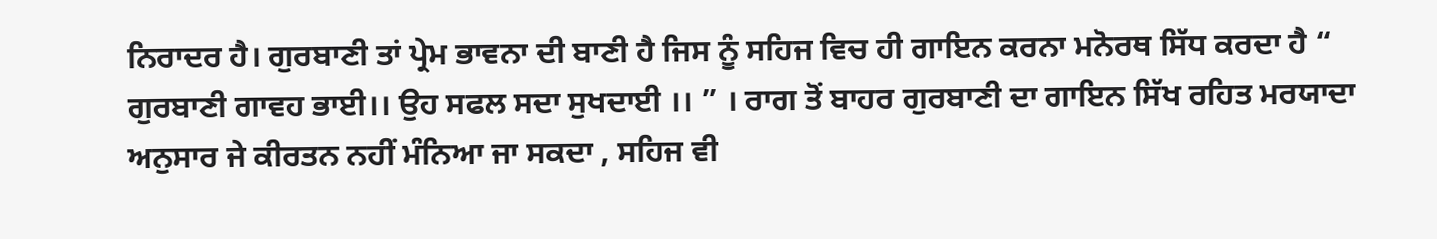ਨਿਰਾਦਰ ਹੈ। ਗੁਰਬਾਣੀ ਤਾਂ ਪ੍ਰੇਮ ਭਾਵਨਾ ਦੀ ਬਾਣੀ ਹੈ ਜਿਸ ਨੂੰ ਸਹਿਜ ਵਿਚ ਹੀ ਗਾਇਨ ਕਰਨਾ ਮਨੋਰਥ ਸਿੱਧ ਕਰਦਾ ਹੈ “ ਗੁਰਬਾਣੀ ਗਾਵਹ ਭਾਈ।। ਉਹ ਸਫਲ ਸਦਾ ਸੁਖਦਾਈ ।। ” । ਰਾਗ ਤੋਂ ਬਾਹਰ ਗੁਰਬਾਣੀ ਦਾ ਗਾਇਨ ਸਿੱਖ ਰਹਿਤ ਮਰਯਾਦਾ ਅਨੁਸਾਰ ਜੇ ਕੀਰਤਨ ਨਹੀਂ ਮੰਨਿਆ ਜਾ ਸਕਦਾ , ਸਹਿਜ ਵੀ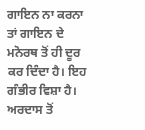ਗਾਇਨ ਨਾ ਕਰਨਾ ਤਾਂ ਗਾਇਨ ਦੇ ਮਨੋਰਥ ਤੋਂ ਹੀ ਦੂਰ ਕਰ ਦਿੰਦਾ ਹੈ। ਇਹ ਗੰਭੀਰ ਵਿਸ਼ਾ ਹੈ। ਅਰਦਾਸ ਤੋਂ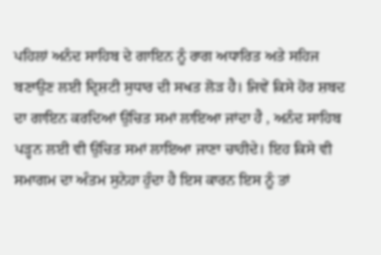ਪਹਿਲਾਂ ਅਨੰਦ ਸਾਹਿਬ ਦੇ ਗਾਇਨ ਨੂੰ ਰਾਗ ਅਧਾਰਿਤ ਅਤੇ ਸਹਿਜ ਬਣਾਉਣ ਲਈ ਦ੍ਰਿਸ਼ਟੀ ਸੁਧਾਰ ਦੀ ਸਖਤ ਲੋੜ ਹੈ। ਜਿਵੇਂ ਕਿਸੇ ਹੋਰ ਸ਼ਬਦ ਦਾ ਗਾਇਨ ਕਰਦਿਆਂ ਉਚਿਤ ਸਮਾਂ ਲਾਇਆ ਜਾਂਦਾ ਹੈ , ਅਨੰਦ ਸਾਹਿਬ ਪੜ੍ਹਨ ਲਈ ਵੀ ਉਚਿਤ ਸਮਾਂ ਲਾਇਆ ਜਾਣਾ ਚਾਹੀਦੇ। ਇਹ ਕਿਸੇ ਵੀ ਸਮਾਗਮ ਦਾ ਅੰਤਮ ਸੁਨੇਹਾ ਹੁੰਦਾ ਹੈ ਇਸ ਕਾਰਨ ਇਸ ਨੂੰ ਤਾਂ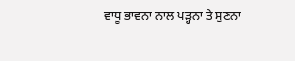ਵਾਧੂ ਭਾਵਨਾ ਨਾਲ ਪੜ੍ਹਨਾ ਤੇ ਸੁਣਨਾ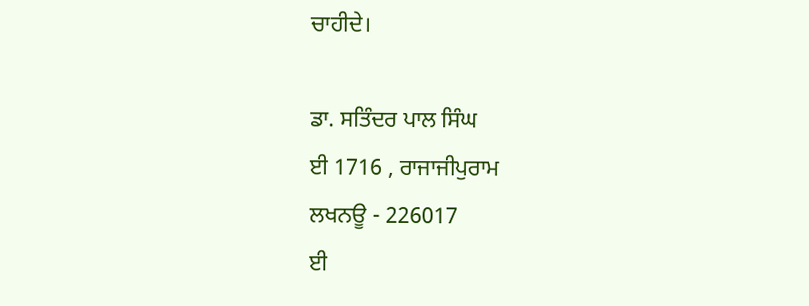ਚਾਹੀਦੇ।

ਡਾ. ਸਤਿੰਦਰ ਪਾਲ ਸਿੰਘ
ਈ 1716 , ਰਾਜਾਜੀਪੁਰਾਮ
ਲਖਨਊ - 226017
ਈ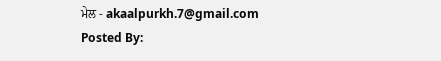ਮੇਲ - akaalpurkh.7@gmail.com
Posted By: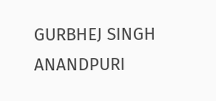GURBHEJ SINGH ANANDPURI